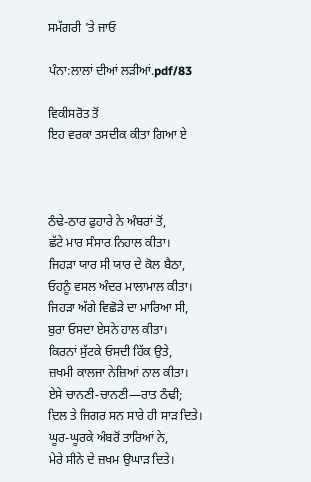ਸਮੱਗਰੀ 'ਤੇ ਜਾਓ

ਪੰਨਾ:ਲਾਲਾਂ ਦੀਆਂ ਲੜੀਆਂ.pdf/83

ਵਿਕੀਸਰੋਤ ਤੋਂ
ਇਹ ਵਰਕਾ ਤਸਦੀਕ ਕੀਤਾ ਗਿਆ ਏ



ਠੰਢੇ-ਠਾਰ ਫੁਹਾਰੇ ਨੇ ਅੰਬਰਾਂ ਤੋਂ,
ਛੱਟੇ ਮਾਰ ਸੰਸਾਰ ਨਿਹਾਲ ਕੀਤਾ।
ਜਿਹੜਾ ਯਾਰ ਸੀ ਯਾਰ ਦੇ ਕੋਲ ਬੈਠਾ,
ਓਹਨੂੰ ਵਸਲ ਅੰਦਰ ਮਾਲਾਮਾਲ ਕੀਤਾ।
ਜਿਹੜਾ ਅੱਗੇ ਵਿਛੋੜੇ ਦਾ ਮਾਰਿਆ ਸੀ,
ਬੁਰਾ ਓਸਦਾ ਏਸਨੇ ਹਾਲ ਕੀਤਾ।
ਕਿਰਨਾਂ ਸੁੱਟਕੇ ਓਸਦੀ ਹਿੱਕ ਉਤੇ,
ਜ਼ਖਮੀ ਕਾਲਜਾ ਨੇਜ਼ਿਆਂ ਨਾਲ ਕੀਤਾ।
ਏਸੇ ਚਾਨਣੀ-ਚਾਨਣੀ—ਰਾਤ ਠੰਢੀ;
ਦਿਲ ਤੇ ਜਿਗਰ ਸਨ ਸਾਰੇ ਹੀ ਸਾੜ ਦਿਤੇ।
ਘੂਰ-ਘੂਰਕੇ ਅੰਬਰੋਂ ਤਾਰਿਆਂ ਨੇ,
ਮੇਰੇ ਸੀਨੇ ਦੇ ਜ਼ਖਮ ਉਘਾੜ ਦਿਤੇ।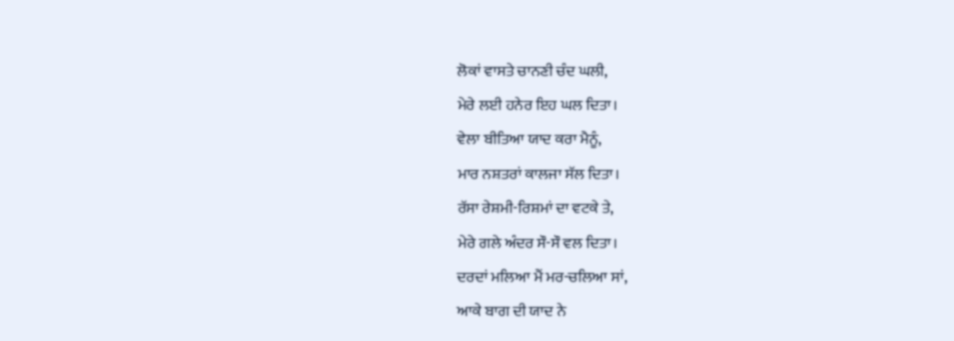ਲੋਕਾਂ ਵਾਸਤੇ ਚਾਨਣੀ ਚੰਦ ਘਲੀ,
ਮੇਰੇ ਲਈ ਹਨੇਰ ਇਹ ਘਲ ਦਿਤਾ।
ਵੇਲਾ ਬੀਤਿਆ ਯਾਦ ਕਰਾ ਮੈਨੂੰ,
ਮਾਰ ਨਸ਼ਤਰਾਂ ਕਾਲਜਾ ਸੱਲ ਦਿਤਾ।
ਰੱਸਾ ਰੇਸ਼ਮੀ-ਰਿਸ਼ਮਾਂ ਦਾ ਵਟਕੇ ਤੇ,
ਮੇਰੇ ਗਲੇ ਅੰਦਰ ਸੌ-ਸੌ ਵਲ ਦਿਤਾ।
ਦਰਦਾਂ ਮਲਿਆ ਮੈਂ ਮਰ-ਚਲਿਆ ਸਾਂ,
ਆਕੇ ਬਾਗ ਦੀ ਯਾਦ ਨੇ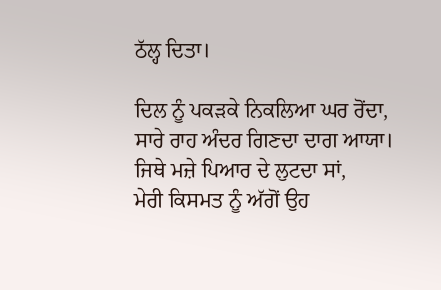ਠੱਲ੍ਹ ਦਿਤਾ।

ਦਿਲ ਨੂੰ ਪਕੜਕੇ ਨਿਕਲਿਆ ਘਰ ਰੋਂਦਾ,
ਸਾਰੇ ਰਾਹ ਅੰਦਰ ਗਿਣਦਾ ਦਾਗ ਆਯਾ।
ਜਿਥੇ ਮਜ਼ੇ ਪਿਆਰ ਦੇ ਲੁਟਦਾ ਸਾਂ,
ਮੇਰੀ ਕਿਸਮਤ ਨੂੰ ਅੱਗੋਂ ਉਹ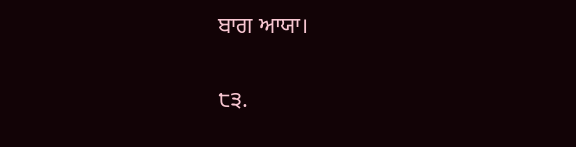ਬਾਗ ਆਯਾ।

੮੩.